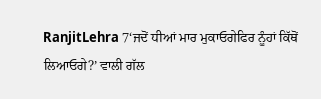RanjitLehra 7‘ਜਦੋਂ ਧੀਆਂ ਮਾਰ ਮੁਕਾਓਗੇਫਿਰ ਨੂੰਹਾਂ ਕਿੱਥੋਂ ਲਿਆਓਗੇ?’ ਵਾਲੀ ਗੱਲ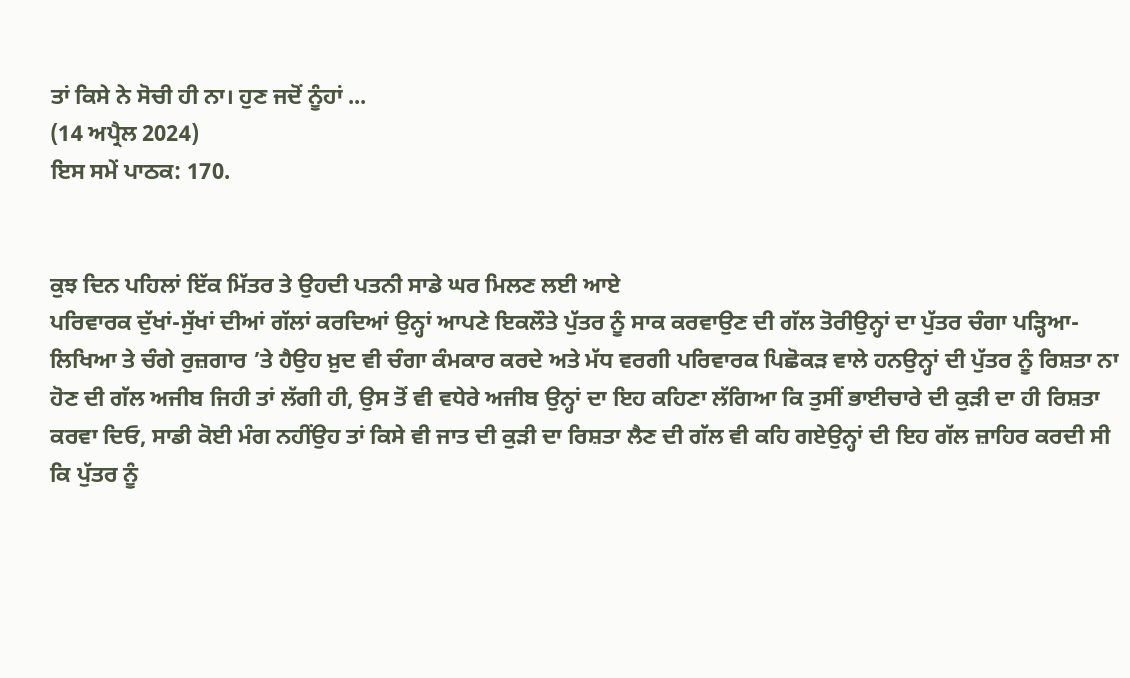ਤਾਂ ਕਿਸੇ ਨੇ ਸੋਚੀ ਹੀ ਨਾ। ਹੁਣ ਜਦੋਂ ਨੂੰਹਾਂ ...
(14 ਅਪ੍ਰੈਲ 2024)
ਇਸ ਸਮੇਂ ਪਾਠਕ: 170.


ਕੁਝ ਦਿਨ ਪਹਿਲਾਂ ਇੱਕ ਮਿੱਤਰ ਤੇ ਉਹਦੀ ਪਤਨੀ ਸਾਡੇ ਘਰ ਮਿਲਣ ਲਈ ਆਏ
ਪਰਿਵਾਰਕ ਦੁੱਖਾਂ-ਸੁੱਖਾਂ ਦੀਆਂ ਗੱਲਾਂ ਕਰਦਿਆਂ ਉਨ੍ਹਾਂ ਆਪਣੇ ਇਕਲੌਤੇ ਪੁੱਤਰ ਨੂੰ ਸਾਕ ਕਰਵਾਉਣ ਦੀ ਗੱਲ ਤੋਰੀਉਨ੍ਹਾਂ ਦਾ ਪੁੱਤਰ ਚੰਗਾ ਪੜ੍ਹਿਆ-ਲਿਖਿਆ ਤੇ ਚੰਗੇ ਰੁਜ਼ਗਾਰ ’ਤੇ ਹੈਉਹ ਖ਼ੁਦ ਵੀ ਚੰਗਾ ਕੰਮਕਾਰ ਕਰਦੇ ਅਤੇ ਮੱਧ ਵਰਗੀ ਪਰਿਵਾਰਕ ਪਿਛੋਕੜ ਵਾਲੇ ਹਨਉਨ੍ਹਾਂ ਦੀ ਪੁੱਤਰ ਨੂੰ ਰਿਸ਼ਤਾ ਨਾ ਹੋਣ ਦੀ ਗੱਲ ਅਜੀਬ ਜਿਹੀ ਤਾਂ ਲੱਗੀ ਹੀ, ਉਸ ਤੋਂ ਵੀ ਵਧੇਰੇ ਅਜੀਬ ਉਨ੍ਹਾਂ ਦਾ ਇਹ ਕਹਿਣਾ ਲੱਗਿਆ ਕਿ ਤੁਸੀਂ ਭਾਈਚਾਰੇ ਦੀ ਕੁੜੀ ਦਾ ਹੀ ਰਿਸ਼ਤਾ ਕਰਵਾ ਦਿਓ, ਸਾਡੀ ਕੋਈ ਮੰਗ ਨਹੀਂਉਹ ਤਾਂ ਕਿਸੇ ਵੀ ਜਾਤ ਦੀ ਕੁੜੀ ਦਾ ਰਿਸ਼ਤਾ ਲੈਣ ਦੀ ਗੱਲ ਵੀ ਕਹਿ ਗਏਉਨ੍ਹਾਂ ਦੀ ਇਹ ਗੱਲ ਜ਼ਾਹਿਰ ਕਰਦੀ ਸੀ ਕਿ ਪੁੱਤਰ ਨੂੰ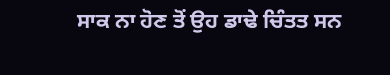ਸਾਕ ਨਾ ਹੋਣ ਤੋਂ ਉਹ ਡਾਢੇ ਚਿੰਤਤ ਸਨ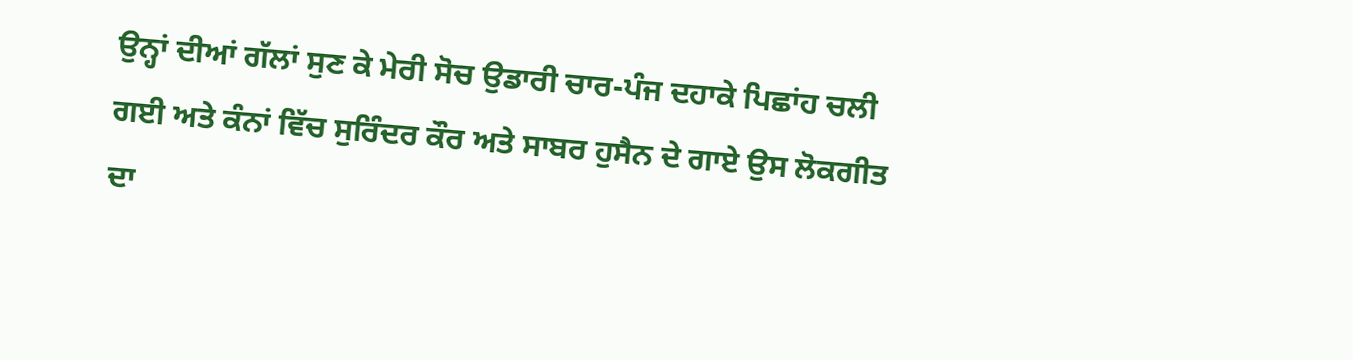ਉਨ੍ਹਾਂ ਦੀਆਂ ਗੱਲਾਂ ਸੁਣ ਕੇ ਮੇਰੀ ਸੋਚ ਉਡਾਰੀ ਚਾਰ-ਪੰਜ ਦਹਾਕੇ ਪਿਛਾਂਹ ਚਲੀ ਗਈ ਅਤੇ ਕੰਨਾਂ ਵਿੱਚ ਸੁਰਿੰਦਰ ਕੌਰ ਅਤੇ ਸਾਬਰ ਹੁਸੈਨ ਦੇ ਗਾਏ ਉਸ ਲੋਕਗੀਤ ਦਾ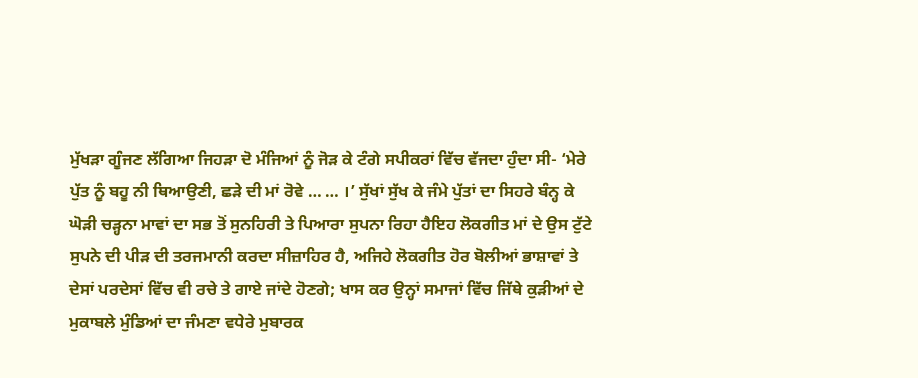ਮੁੱਖੜਾ ਗੂੰਜਣ ਲੱਗਿਆ ਜਿਹੜਾ ਦੋ ਮੰਜਿਆਂ ਨੂੰ ਜੋੜ ਕੇ ਟੰਗੇ ਸਪੀਕਰਾਂ ਵਿੱਚ ਵੱਜਦਾ ਹੁੰਦਾ ਸੀ- ‘ਮੇਰੇ ਪੁੱਤ ਨੂੰ ਬਹੂ ਨੀ ਥਿਆਉਣੀ, ਛੜੇ ਦੀ ਮਾਂ ਰੋਵੇ … … ।’ ਸੁੱਖਾਂ ਸੁੱਖ ਕੇ ਜੰਮੇ ਪੁੱਤਾਂ ਦਾ ਸਿਹਰੇ ਬੰਨ੍ਹ ਕੇ ਘੋੜੀ ਚੜ੍ਹਨਾ ਮਾਵਾਂ ਦਾ ਸਭ ਤੋਂ ਸੁਨਹਿਰੀ ਤੇ ਪਿਆਰਾ ਸੁਪਨਾ ਰਿਹਾ ਹੈਇਹ ਲੋਕਗੀਤ ਮਾਂ ਦੇ ਉਸ ਟੁੱਟੇ ਸੁਪਨੇ ਦੀ ਪੀੜ ਦੀ ਤਰਜਮਾਨੀ ਕਰਦਾ ਸੀਜ਼ਾਹਿਰ ਹੈ, ਅਜਿਹੇ ਲੋਕਗੀਤ ਹੋਰ ਬੋਲੀਆਂ ਭਾਸ਼ਾਵਾਂ ਤੇ ਦੇਸਾਂ ਪਰਦੇਸਾਂ ਵਿੱਚ ਵੀ ਰਚੇ ਤੇ ਗਾਏ ਜਾਂਦੇ ਹੋਣਗੇ; ਖਾਸ ਕਰ ਉਨ੍ਹਾਂ ਸਮਾਜਾਂ ਵਿੱਚ ਜਿੱਥੇ ਕੁੜੀਆਂ ਦੇ ਮੁਕਾਬਲੇ ਮੁੰਡਿਆਂ ਦਾ ਜੰਮਣਾ ਵਧੇਰੇ ਮੁਬਾਰਕ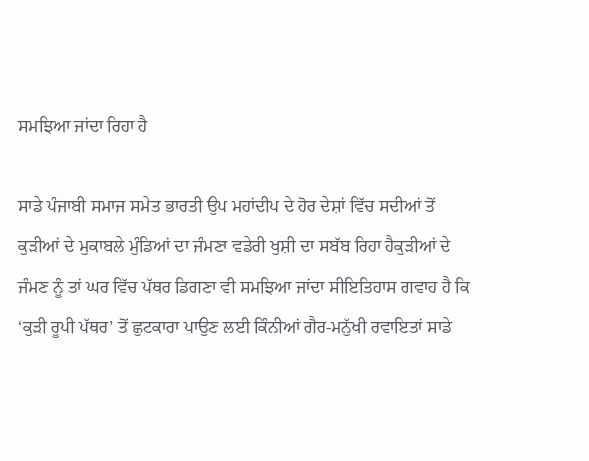ਸਮਝਿਆ ਜਾਂਦਾ ਰਿਹਾ ਹੈ

ਸਾਡੇ ਪੰਜਾਬੀ ਸਮਾਜ ਸਮੇਤ ਭਾਰਤੀ ਉਪ ਮਹਾਂਦੀਪ ਦੇ ਹੋਰ ਦੇਸ਼ਾਂ ਵਿੱਚ ਸਦੀਆਂ ਤੋਂ ਕੁੜੀਆਂ ਦੇ ਮੁਕਾਬਲੇ ਮੁੰਡਿਆਂ ਦਾ ਜੰਮਣਾ ਵਡੇਰੀ ਖੁਸ਼ੀ ਦਾ ਸਬੱਬ ਰਿਹਾ ਹੈਕੁੜੀਆਂ ਦੇ ਜੰਮਣ ਨੂੰ ਤਾਂ ਘਰ ਵਿੱਚ ਪੱਥਰ ਡਿਗਣਾ ਵੀ ਸਮਝਿਆ ਜਾਂਦਾ ਸੀਇਤਿਹਾਸ ਗਵਾਹ ਹੈ ਕਿ ‘ਕੁੜੀ ਰੂਪੀ ਪੱਥਰ’ ਤੋਂ ਛੁਟਕਾਰਾ ਪਾਉਣ ਲਈ ਕਿੰਨੀਆਂ ਗੈਰ-ਮਨੁੱਖੀ ਰਵਾਇਤਾਂ ਸਾਡੇ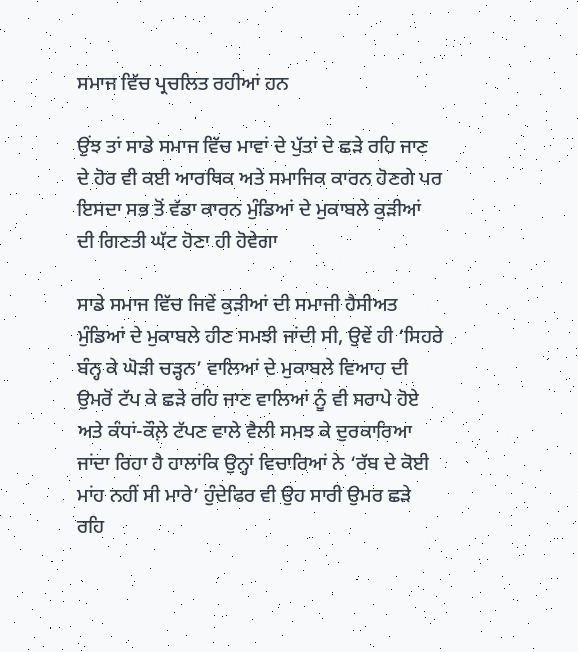ਸਮਾਜ ਵਿੱਚ ਪ੍ਰਚਲਿਤ ਰਹੀਆਂ ਹਨ

ਉਂਝ ਤਾਂ ਸਾਡੇ ਸਮਾਜ ਵਿੱਚ ਮਾਵਾਂ ਦੇ ਪੁੱਤਾਂ ਦੇ ਛੜੇ ਰਹਿ ਜਾਣ ਦੇ ਹੋਰ ਵੀ ਕਈ ਆਰਥਿਕ ਅਤੇ ਸਮਾਜਿਕ ਕਾਰਨ ਹੋਣਗੇ ਪਰ ਇਸਦਾ ਸਭ ਤੋਂ ਵੱਡਾ ਕਾਰਨ ਮੁੰਡਿਆਂ ਦੇ ਮੁਕਾਬਲੇ ਕੁੜੀਆਂ ਦੀ ਗਿਣਤੀ ਘੱਟ ਹੋਣਾ ਹੀ ਹੋਵੇਗਾ

ਸਾਡੇ ਸਮਾਜ ਵਿੱਚ ਜਿਵੇਂ ਕੁੜੀਆਂ ਦੀ ਸਮਾਜੀ ਹੈਸੀਅਤ ਮੁੰਡਿਆਂ ਦੇ ਮੁਕਾਬਲੇ ਹੀਣ ਸਮਝੀ ਜਾਂਦੀ ਸੀ, ਉਵੇਂ ਹੀ ‘ਸਿਹਰੇ ਬੰਨ੍ਹ ਕੇ ਘੋੜੀ ਚੜ੍ਹਨ’ ਵਾਲਿਆਂ ਦੇ ਮੁਕਾਬਲੇ ਵਿਆਹ ਦੀ ਉਮਰੋਂ ਟੱਪ ਕੇ ਛੜੇ ਰਹਿ ਜਾਣ ਵਾਲਿਆਂ ਨੂੰ ਵੀ ਸਰਾਪੇ ਹੋਏ ਅਤੇ ਕੰਧਾਂ-ਕੌਲ਼ੇ ਟੱਪਣ ਵਾਲੇ ਵੈਲੀ ਸਮਝ ਕੇ ਦੁਰਕਾਰਿਆ ਜਾਂਦਾ ਰਿਹਾ ਹੈ ਹਾਲਾਂਕਿ ਉਨ੍ਹਾਂ ਵਿਚਾਰਿਆਂ ਨੇ ‘ਰੱਬ ਦੇ ਕੋਈ ਮਾਂਹ ਨਹੀਂ ਸੀ ਮਾਰੇ’ ਹੁੰਦੇਫਿਰ ਵੀ ਉਹ ਸਾਰੀ ਉਮਰ ਛੜੇ ਰਹਿ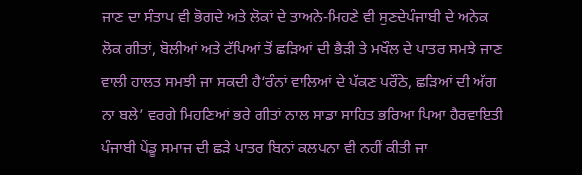ਜਾਣ ਦਾ ਸੰਤਾਪ ਵੀ ਭੋਗਦੇ ਅਤੇ ਲੋਕਾਂ ਦੇ ਤਾਅਨੇ-ਮਿਹਣੇ ਵੀ ਸੁਣਦੇਪੰਜਾਬੀ ਦੇ ਅਨੇਕ ਲੋਕ ਗੀਤਾਂ, ਬੋਲੀਆਂ ਅਤੇ ਟੱਪਿਆਂ ਤੋਂ ਛੜਿਆਂ ਦੀ ਭੈੜੀ ਤੇ ਮਖੌਲ ਦੇ ਪਾਤਰ ਸਮਝੇ ਜਾਣ ਵਾਲੀ ਹਾਲਤ ਸਮਝੀ ਜਾ ਸਕਦੀ ਹੈ‘ਰੰਨਾਂ ਵਾਲਿਆਂ ਦੇ ਪੱਕਣ ਪਰੌਂਠੇ, ਛੜਿਆਂ ਦੀ ਅੱਗ ਨਾ ਬਲੇ’ ਵਰਗੇ ਮਿਹਣਿਆਂ ਭਰੇ ਗੀਤਾਂ ਨਾਲ ਸਾਡਾ ਸਾਹਿਤ ਭਰਿਆ ਪਿਆ ਹੈਰਵਾਇਤੀ ਪੰਜਾਬੀ ਪੇਂਡੂ ਸਮਾਜ ਦੀ ਛੜੇ ਪਾਤਰ ਬਿਨਾਂ ਕਲਪਨਾ ਵੀ ਨਹੀਂ ਕੀਤੀ ਜਾ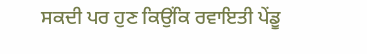ਸਕਦੀ ਪਰ ਹੁਣ ਕਿਉਂਕਿ ਰਵਾਇਤੀ ਪੇਂਡੂ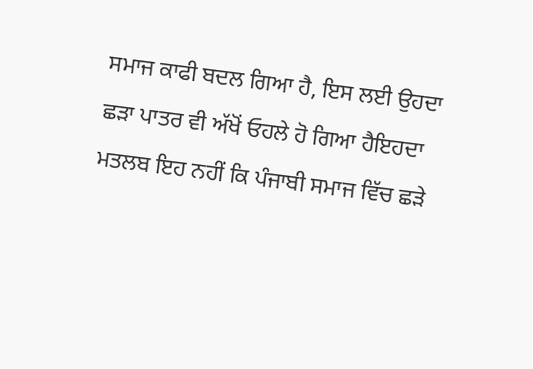ਸਮਾਜ ਕਾਫੀ ਬਦਲ ਗਿਆ ਹੈ, ਇਸ ਲਈ ਉਹਦਾ ਛੜਾ ਪਾਤਰ ਵੀ ਅੱਖੋਂ ਓਹਲੇ ਹੋ ਗਿਆ ਹੈਇਹਦਾ ਮਤਲਬ ਇਹ ਨਹੀਂ ਕਿ ਪੰਜਾਬੀ ਸਮਾਜ ਵਿੱਚ ਛੜੇ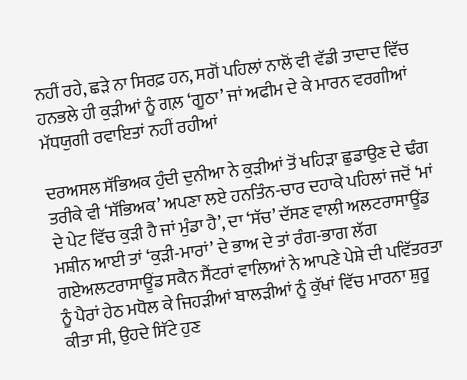ਨਹੀਂ ਰਹੇ, ਛੜੇ ਨਾ ਸਿਰਫ਼ ਹਨ, ਸਗੋਂ ਪਹਿਲਾਂ ਨਾਲੋਂ ਵੀ ਵੱਡੀ ਤਾਦਾਦ ਵਿੱਚ ਹਨਭਲੇ ਹੀ ਕੁੜੀਆਂ ਨੂੰ ਗਲ਼ ‘ਗੂਠਾ’ ਜਾਂ ਅਫੀਮ ਦੇ ਕੇ ਮਾਰਨ ਵਰਗੀਆਂ ਮੱਧਯੁਗੀ ਰਵਾਇਤਾਂ ਨਹੀਂ ਰਹੀਆਂ

ਦਰਅਸਲ ਸੱਭਿਅਕ ਹੁੰਦੀ ਦੁਨੀਆ ਨੇ ਕੁੜੀਆਂ ਤੋਂ ਖਹਿੜਾ ਛੁਡਾਉਣ ਦੇ ਢੰਗ ਤਰੀਕੇ ਵੀ ‘ਸੱਭਿਅਕ’ ਅਪਣਾ ਲਏ ਹਨਤਿੰਨ-ਚਾਰ ਦਹਾਕੇ ਪਹਿਲਾਂ ਜਦੋਂ ‘ਮਾਂ ਦੇ ਪੇਟ ਵਿੱਚ ਕੁੜੀ ਹੈ ਜਾਂ ਮੁੰਡਾ ਹੈ’, ਦਾ ‘ਸੱਚ’ ਦੱਸਣ ਵਾਲੀ ਅਲਟਰਾਸਾਊਂਡ ਮਸ਼ੀਨ ਆਈ ਤਾਂ ‘ਕੁੜੀ-ਮਾਰਾਂ’ ਦੇ ਭਾਅ ਦੇ ਤਾਂ ਰੰਗ-ਭਾਗ ਲੱਗ ਗਏਅਲਟਰਾਸਾਊਂਡ ਸਕੈਨ ਸੈਂਟਰਾਂ ਵਾਲਿਆਂ ਨੇ ਆਪਣੇ ਪੇਸ਼ੇ ਦੀ ਪਵਿੱਤਰਤਾ ਨੂੰ ਪੈਰਾਂ ਹੇਠ ਮਧੋਲ ਕੇ ਜਿਹੜੀਆਂ ਬਾਲੜੀਆਂ ਨੂੰ ਕੁੱਖਾਂ ਵਿੱਚ ਮਾਰਨਾ ਸ਼ੁਰੂ ਕੀਤਾ ਸੀ, ਉਹਦੇ ਸਿੱਟੇ ਹੁਣ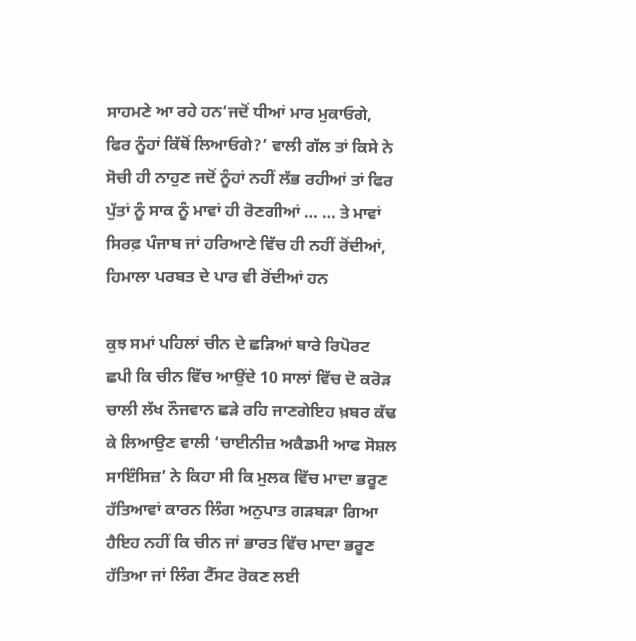ਸਾਹਮਣੇ ਆ ਰਹੇ ਹਨ‘ਜਦੋਂ ਧੀਆਂ ਮਾਰ ਮੁਕਾਓਗੇ, ਫਿਰ ਨੂੰਹਾਂ ਕਿੱਥੋਂ ਲਿਆਓਗੇ?’ ਵਾਲੀ ਗੱਲ ਤਾਂ ਕਿਸੇ ਨੇ ਸੋਚੀ ਹੀ ਨਾਹੁਣ ਜਦੋਂ ਨੂੰਹਾਂ ਨਹੀਂ ਲੱਭ ਰਹੀਆਂ ਤਾਂ ਫਿਰ ਪੁੱਤਾਂ ਨੂੰ ਸਾਕ ਨੂੰ ਮਾਵਾਂ ਹੀ ਰੋਣਗੀਆਂ … … ਤੇ ਮਾਵਾਂ ਸਿਰਫ਼ ਪੰਜਾਬ ਜਾਂ ਹਰਿਆਣੇ ਵਿੱਚ ਹੀ ਨਹੀਂ ਰੋਂਦੀਆਂ, ਹਿਮਾਲਾ ਪਰਬਤ ਦੇ ਪਾਰ ਵੀ ਰੋਂਦੀਆਂ ਹਨ

ਕੁਝ ਸਮਾਂ ਪਹਿਲਾਂ ਚੀਨ ਦੇ ਛੜਿਆਂ ਬਾਰੇ ਰਿਪੋਰਟ ਛਪੀ ਕਿ ਚੀਨ ਵਿੱਚ ਆਉਂਦੇ 10 ਸਾਲਾਂ ਵਿੱਚ ਦੋ ਕਰੋੜ ਚਾਲੀ ਲੱਖ ਨੌਜਵਾਨ ਛੜੇ ਰਹਿ ਜਾਣਗੇਇਹ ਖ਼ਬਰ ਕੱਢ ਕੇ ਲਿਆਉਣ ਵਾਲੀ ‘ਚਾਈਨੀਜ਼ ਅਕੈਡਮੀ ਆਫ ਸੋਸ਼ਲ ਸਾਇੰਸਿਜ਼’ ਨੇ ਕਿਹਾ ਸੀ ਕਿ ਮੁਲਕ ਵਿੱਚ ਮਾਦਾ ਭਰੂਣ ਹੱਤਿਆਵਾਂ ਕਾਰਨ ਲਿੰਗ ਅਨੁਪਾਤ ਗੜਬੜਾ ਗਿਆ ਹੈਇਹ ਨਹੀਂ ਕਿ ਚੀਨ ਜਾਂ ਭਾਰਤ ਵਿੱਚ ਮਾਦਾ ਭਰੂਣ ਹੱਤਿਆ ਜਾਂ ਲਿੰਗ ਟੈੱਸਟ ਰੋਕਣ ਲਈ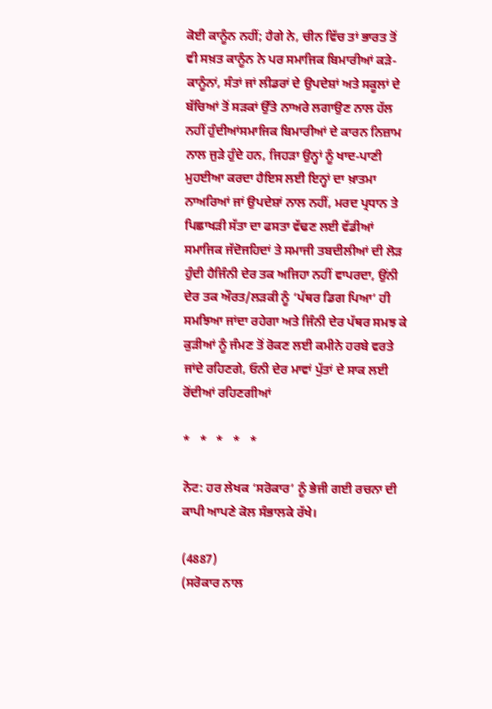ਕੋਈ ਕਾਨੂੰਨ ਨਹੀਂ; ਹੈਗੇ ਨੇ, ਚੀਨ ਵਿੱਚ ਤਾਂ ਭਾਰਤ ਤੋਂ ਵੀ ਸਖ਼ਤ ਕਾਨੂੰਨ ਨੇ ਪਰ ਸਮਾਜਿਕ ਬਿਮਾਰੀਆਂ ਕੜੇ-ਕਾਨੂੰਨਾਂ, ਸੰਤਾਂ ਜਾਂ ਲੀਡਰਾਂ ਦੇ ਉਪਦੇਸ਼ਾਂ ਅਤੇ ਸਕੂਲਾਂ ਦੇ ਬੱਚਿਆਂ ਤੋਂ ਸੜਕਾਂ ਉੱਤੇ ਨਾਅਰੇ ਲਗਾਉਣ ਨਾਲ ਹੱਲ ਨਹੀਂ ਹੁੰਦੀਆਂਸਮਾਜਿਕ ਬਿਮਾਰੀਆਂ ਦੇ ਕਾਰਨ ਨਿਜ਼ਾਮ ਨਾਲ ਜੁੜੇ ਹੁੰਦੇ ਹਨ, ਜਿਹੜਾ ਉਨ੍ਹਾਂ ਨੂੰ ਖਾਦ-ਪਾਣੀ ਮੁਹਈਆ ਕਰਦਾ ਹੈਇਸ ਲਈ ਇਨ੍ਹਾਂ ਦਾ ਖ਼ਾਤਮਾ ਨਾਅਰਿਆਂ ਜਾਂ ਉਪਦੇਸ਼ਾਂ ਨਾਲ ਨਹੀਂ, ਮਰਦ ਪ੍ਰਧਾਨ ਤੇ ਪਿਛਾਖੜੀ ਸੱਤਾ ਦਾ ਫਸਤਾ ਵੱਢਣ ਲਈ ਵੱਡੀਆਂ ਸਮਾਜਿਕ ਜੱਦੋਜਹਿਦਾਂ ਤੇ ਸਮਾਜੀ ਤਬਦੀਲੀਆਂ ਦੀ ਲੋੜ ਹੁੰਦੀ ਹੈਜਿੰਨੀ ਦੇਰ ਤਕ ਅਜਿਹਾ ਨਹੀਂ ਵਾਪਰਦਾ, ਉਂਨੀ ਦੇਰ ਤਕ ਔਰਤ/ਲੜਕੀ ਨੂੰ ‘ਪੱਥਰ ਡਿਗ ਪਿਆ’ ਹੀ ਸਮਝਿਆ ਜਾਂਦਾ ਰਹੇਗਾ ਅਤੇ ਜਿੰਨੀ ਦੇਰ ਪੱਥਰ ਸਮਝ ਕੇ ਕੁੜੀਆਂ ਨੂੰ ਜੰਮਣ ਤੋਂ ਰੋਕਣ ਲਈ ਕਮੀਨੇ ਹਰਬੇ ਵਰਤੇ ਜਾਂਦੇ ਰਹਿਣਗੇ, ਓਨੀ ਦੇਰ ਮਾਵਾਂ ਪੁੱਤਾਂ ਦੇ ਸਾਕ ਲਈ ਰੋਂਦੀਆਂ ਰਹਿਣਗੀਆਂ

*   *   *   *   *

ਨੋਟ: ਹਰ ਲੇਖਕ ‘ਸਰੋਕਾਰ’ ਨੂੰ ਭੇਜੀ ਗਈ ਰਚਨਾ ਦੀ ਕਾਪੀ ਆਪਣੇ ਕੋਲ ਸੰਭਾਲਕੇ ਰੱਖੇ।

(4887)
(ਸਰੋਕਾਰ ਨਾਲ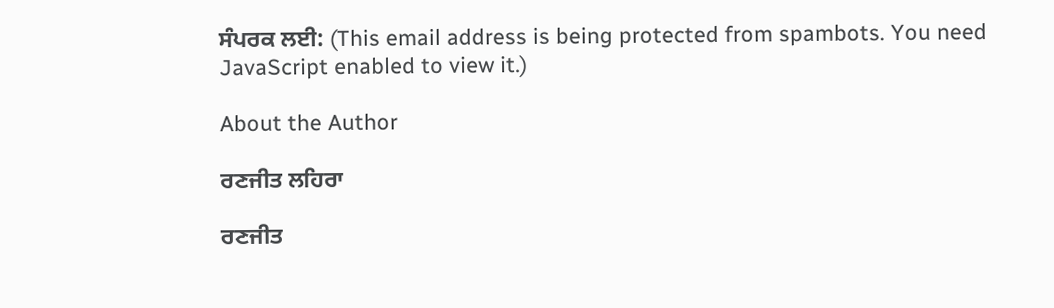ਸੰਪਰਕ ਲਈ: (This email address is being protected from spambots. You need JavaScript enabled to view it.)

About the Author

ਰਣਜੀਤ ਲਹਿਰਾ

ਰਣਜੀਤ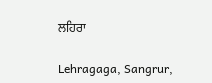ਲਹਿਰਾ

Lehragaga, Sangrur,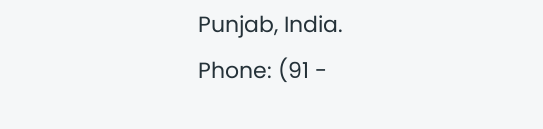Punjab, India.
Phone: (91 -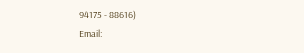94175 - 88616)
Email: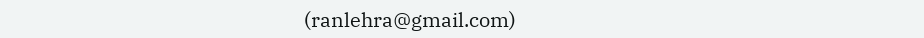(ranlehra@gmail.com)